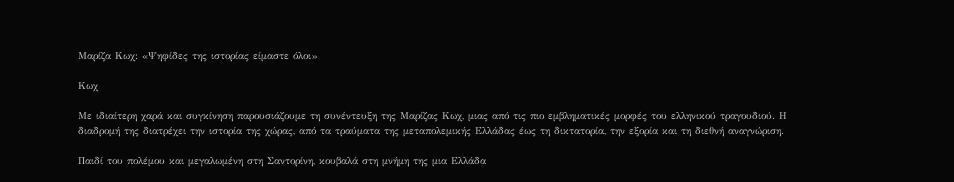Μαρίζα Κωχ: «Ψηφίδες της ιστορίας είμαστε όλοι»

Κωχ

Με ιδιαίτερη χαρά και συγκίνηση παρουσιάζουμε τη συνέντευξη της Μαρίζας Κωχ, μιας από τις πιο εμβληματικές μορφές του ελληνικού τραγουδιού. Η διαδρομή της διατρέχει την ιστορία της χώρας, από τα τραύματα της μεταπολεμικής Ελλάδας έως τη δικτατορία, την εξορία και τη διεθνή αναγνώριση.

Παιδί του πολέμου και μεγαλωμένη στη Σαντορίνη, κουβαλά στη μνήμη της μια Ελλάδα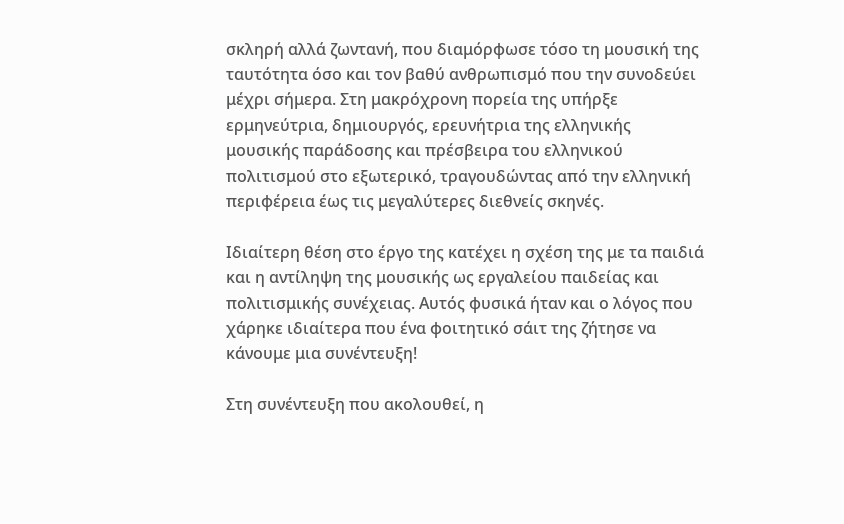σκληρή αλλά ζωντανή, που διαμόρφωσε τόσο τη μουσική της ταυτότητα όσο και τον βαθύ ανθρωπισμό που την συνοδεύει μέχρι σήμερα. Στη μακρόχρονη πορεία της υπήρξε ερμηνεύτρια, δημιουργός, ερευνήτρια της ελληνικής μουσικής παράδοσης και πρέσβειρα του ελληνικού πολιτισμού στο εξωτερικό, τραγουδώντας από την ελληνική περιφέρεια έως τις μεγαλύτερες διεθνείς σκηνές.

Ιδιαίτερη θέση στο έργο της κατέχει η σχέση της με τα παιδιά και η αντίληψη της μουσικής ως εργαλείου παιδείας και πολιτισμικής συνέχειας. Αυτός φυσικά ήταν και ο λόγος που χάρηκε ιδιαίτερα που ένα φοιτητικό σάιτ της ζήτησε να κάνουμε μια συνέντευξη!

Στη συνέντευξη που ακολουθεί, η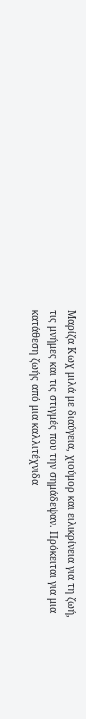Μαρίζα Κωχ μιλά με διαύγεια, χιούμορ και ειλικρίνεια για τη ζωή, τις μνήμες και τις στιγμές που την σημάδεψαν. Πρόκειται για μια κατάθεση ζωής από μια καλλιτέχνιδα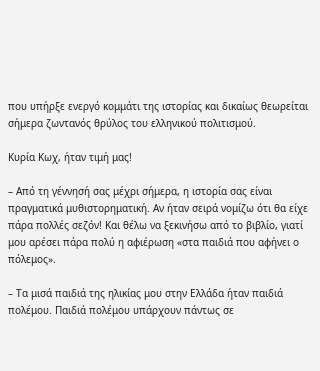που υπήρξε ενεργό κομμάτι της ιστορίας και δικαίως θεωρείται σήμερα ζωντανός θρύλος του ελληνικού πολιτισμού.

Kυρία Κωχ, ήταν τιμή μας!

– Από τη γέννησή σας μέχρι σήμερα, η ιστορία σας είναι πραγματικά μυθιστορηματική. Αν ήταν σειρά νομίζω ότι θα είχε πάρα πολλές σεζόν! Και θέλω να ξεκινήσω από το βιβλίο, γιατί μου αρέσει πάρα πολύ η αφιέρωση «στα παιδιά που αφήνει ο πόλεμος».

– Τα μισά παιδιά της ηλικίας μου στην Ελλάδα ήταν παιδιά πολέμου. Παιδιά πολέμου υπάρχουν πάντως σε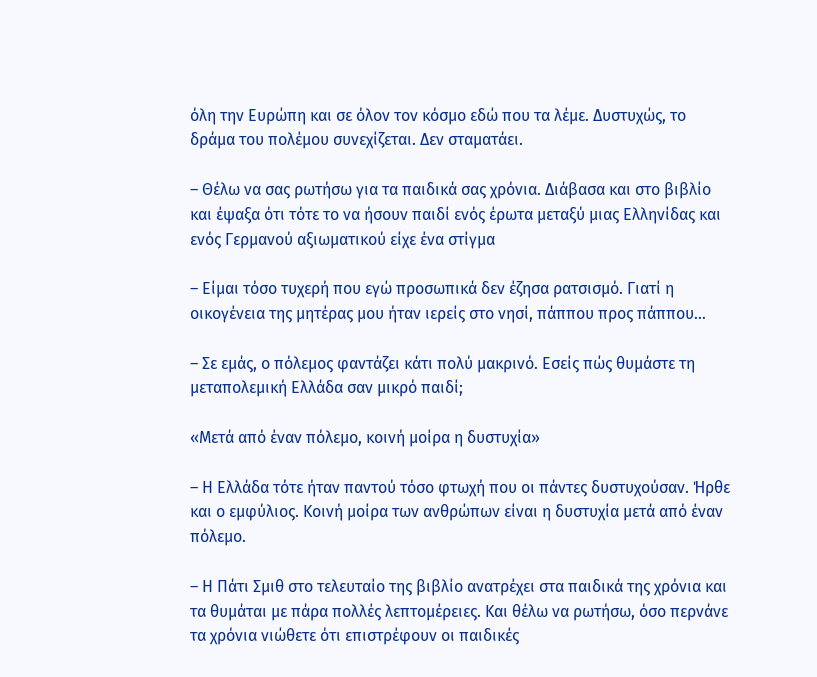όλη την Ευρώπη και σε όλον τον κόσμο εδώ που τα λέμε. Δυστυχώς, το δράμα του πολέμου συνεχίζεται. Δεν σταματάει.

– Θέλω να σας ρωτήσω για τα παιδικά σας χρόνια. Διάβασα και στο βιβλίο και έψαξα ότι τότε το να ήσουν παιδί ενός έρωτα μεταξύ μιας Ελληνίδας και ενός Γερμανού αξιωματικού είχε ένα στίγμα

– Είμαι τόσο τυχερή που εγώ προσωπικά δεν έζησα ρατσισμό. Γιατί η οικογένεια της μητέρας μου ήταν ιερείς στο νησί, πάππου προς πάππου…

– Σε εμάς, ο πόλεμος φαντάζει κάτι πολύ μακρινό. Εσείς πώς θυμάστε τη μεταπολεμική Ελλάδα σαν μικρό παιδί;

«Μετά από έναν πόλεμο, κοινή μοίρα η δυστυχία»

– Η Ελλάδα τότε ήταν παντού τόσο φτωχή που οι πάντες δυστυχούσαν. Ήρθε και ο εμφύλιος. Κοινή μοίρα των ανθρώπων είναι η δυστυχία μετά από έναν πόλεμο.

– Η Πάτι Σμιθ στο τελευταίο της βιβλίο ανατρέχει στα παιδικά της χρόνια και τα θυμάται με πάρα πολλές λεπτομέρειες. Και θέλω να ρωτήσω, όσο περνάνε τα χρόνια νιώθετε ότι επιστρέφουν οι παιδικές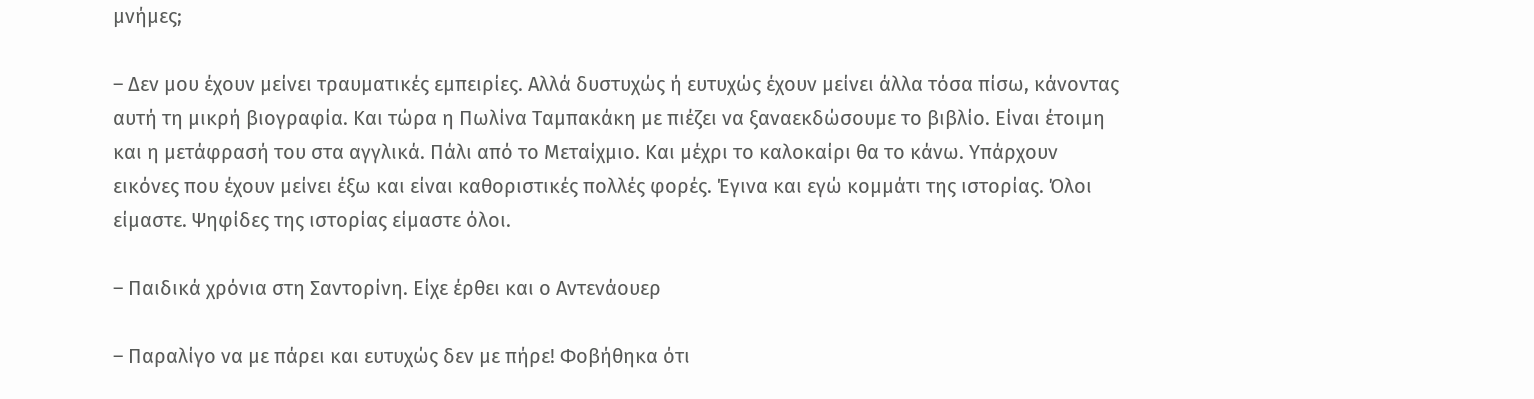μνήμες;

– Δεν μου έχουν μείνει τραυματικές εμπειρίες. Αλλά δυστυχώς ή ευτυχώς έχουν μείνει άλλα τόσα πίσω, κάνοντας αυτή τη μικρή βιογραφία. Και τώρα η Πωλίνα Ταμπακάκη με πιέζει να ξαναεκδώσουμε το βιβλίο. Είναι έτοιμη και η μετάφρασή του στα αγγλικά. Πάλι από το Μεταίχμιο. Και μέχρι το καλοκαίρι θα το κάνω. Υπάρχουν εικόνες που έχουν μείνει έξω και είναι καθοριστικές πολλές φορές. Έγινα και εγώ κομμάτι της ιστορίας. Όλοι είμαστε. Ψηφίδες της ιστορίας είμαστε όλοι.

– Παιδικά χρόνια στη Σαντορίνη. Είχε έρθει και ο Αντενάουερ

– Παραλίγο να με πάρει και ευτυχώς δεν με πήρε! Φοβήθηκα ότι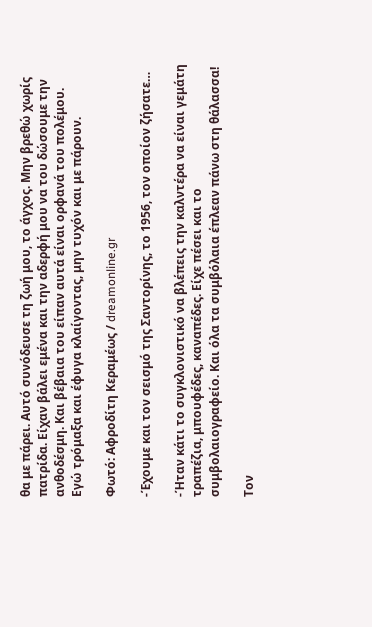θα με πάρει. Αυτό συνόδευσε τη ζωή μου, το άγχος. Μην βρεθώ χωρίς πατρίδα. Είχαν βάλει εμένα και την αδερφή μου να του δώσουμε την ανθοδέσμη. Και βέβαια του είπαν αυτά είναι ορφανά του πολέμου. Εγώ τρόμαξα και έφυγα κλαίγοντας, μην τυχόν και με πάρουν.

Φωτό: Αφροδίτη Κεραμέως / dreamonline.gr

-Έχουμε και τον σεισμό της Σαντορίνης, το 1956, τον οποίον ζήσατε…

-Ήταν κάτι το συγκλονιστικό να βλέπεις την καλντέρα να είναι γεμάτη τραπέζια, μπουφέδες, καναπέδες. Είχε πέσει και το συμβολαιογραφείο. Και όλα τα συμβόλαια έπλεαν πάνω στη θάλασσα!

Τον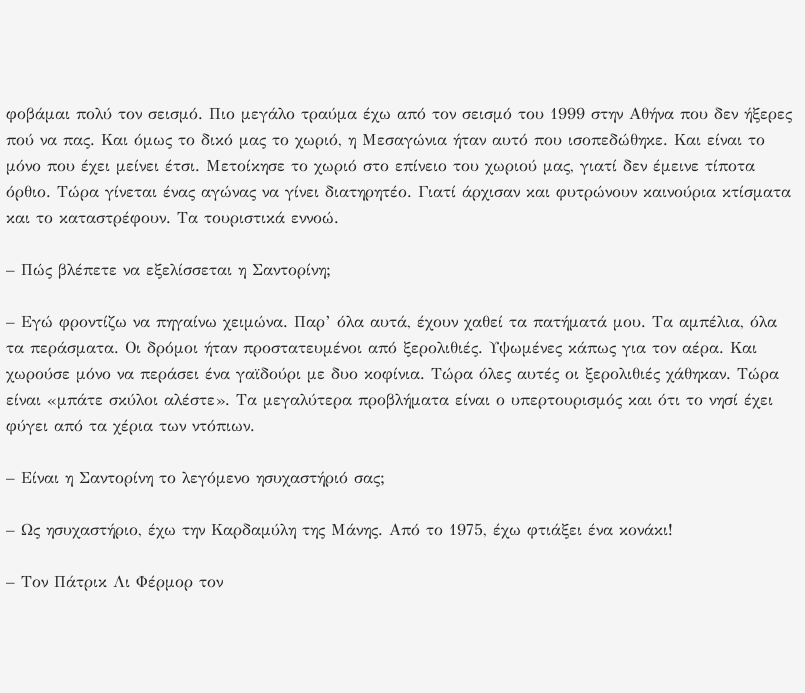φοβάμαι πολύ τον σεισμό. Πιο μεγάλο τραύμα έχω από τον σεισμό του 1999 στην Αθήνα που δεν ήξερες πού να πας. Και όμως το δικό μας το χωριό, η Μεσαγώνια ήταν αυτό που ισοπεδώθηκε. Και είναι το μόνο που έχει μείνει έτσι. Μετοίκησε το χωριό στο επίνειο του χωριού μας, γιατί δεν έμεινε τίποτα όρθιο. Τώρα γίνεται ένας αγώνας να γίνει διατηρητέο. Γιατί άρχισαν και φυτρώνουν καινούρια κτίσματα και το καταστρέφουν. Τα τουριστικά εννοώ.

– Πώς βλέπετε να εξελίσσεται η Σαντορίνη;

– Εγώ φροντίζω να πηγαίνω χειμώνα. Παρ’ όλα αυτά, έχουν χαθεί τα πατήματά μου. Τα αμπέλια, όλα τα περάσματα. Οι δρόμοι ήταν προστατευμένοι από ξερολιθιές. Υψωμένες κάπως για τον αέρα. Και χωρούσε μόνο να περάσει ένα γαϊδούρι με δυο κοφίνια. Τώρα όλες αυτές οι ξερολιθιές χάθηκαν. Τώρα είναι «μπάτε σκύλοι αλέστε». Τα μεγαλύτερα προβλήματα είναι ο υπερτουρισμός και ότι το νησί έχει φύγει από τα χέρια των ντόπιων.

– Είναι η Σαντορίνη το λεγόμενο ησυχαστήριό σας;

– Ως ησυχαστήριο, έχω την Καρδαμύλη της Μάνης. Από το 1975, έχω φτιάξει ένα κονάκι!

– Τον Πάτρικ Λι Φέρμορ τον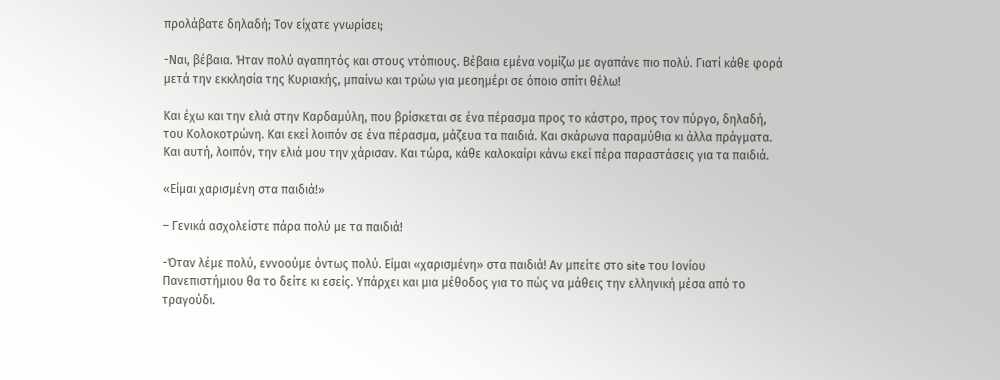προλάβατε δηλαδή; Τον είχατε γνωρίσει;

-Ναι, βέβαια. Ήταν πολύ αγαπητός και στους ντόπιους. Βέβαια εμένα νομίζω με αγαπάνε πιο πολύ. Γιατί κάθε φορά μετά την εκκλησία της Κυριακής, μπαίνω και τρώω για μεσημέρι σε όποιο σπίτι θέλω!

Και έχω και την ελιά στην Καρδαμύλη, που βρίσκεται σε ένα πέρασμα προς το κάστρο, προς τον πύργο, δηλαδή, του Κολοκοτρώνη. Και εκεί λοιπόν σε ένα πέρασμα, μάζευα τα παιδιά. Και σκάρωνα παραμύθια κι άλλα πράγματα. Και αυτή, λοιπόν, την ελιά μου την χάρισαν. Και τώρα, κάθε καλοκαίρι κάνω εκεί πέρα παραστάσεις για τα παιδιά.

«Είμαι χαρισμένη στα παιδιά!»

– Γενικά ασχολείστε πάρα πολύ με τα παιδιά!

-Όταν λέμε πολύ, εννοούμε όντως πολύ. Είμαι «χαρισμένη» στα παιδιά! Αν μπείτε στο site του Ιονίου Πανεπιστήμιου θα το δείτε κι εσείς. Υπάρχει και μια μέθοδος για το πώς να μάθεις την ελληνική μέσα από το τραγούδι.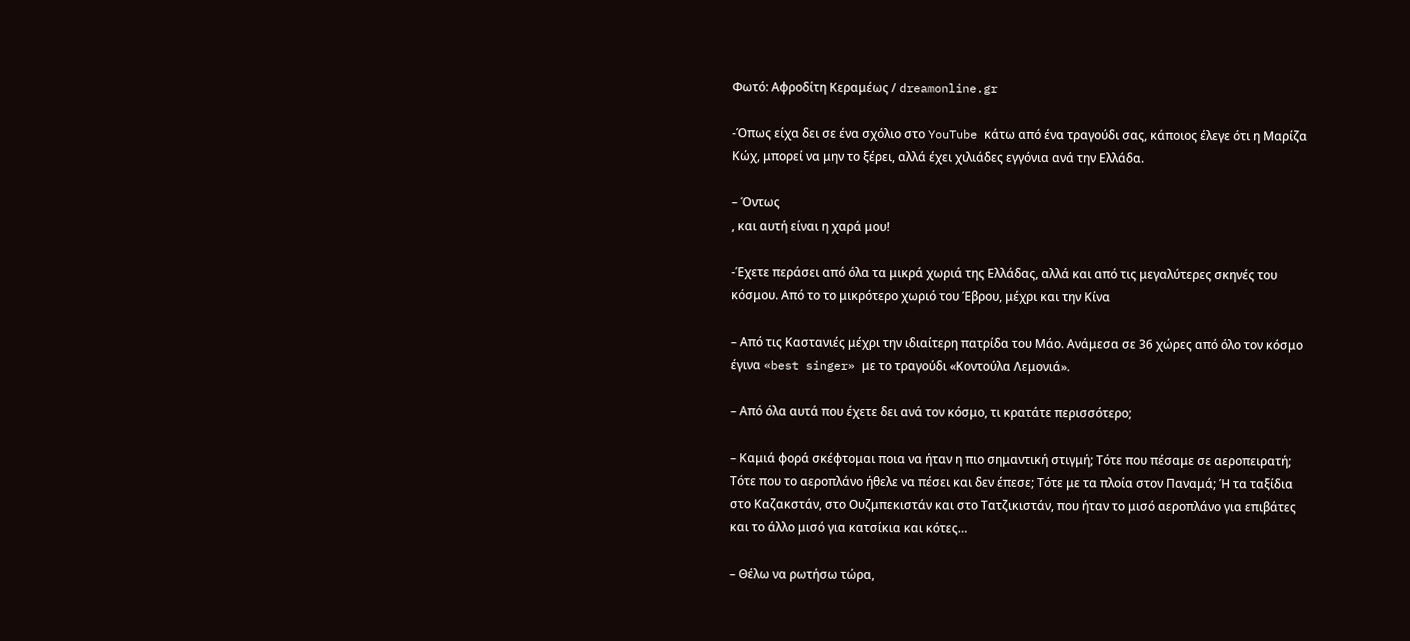Φωτό: Αφροδίτη Κεραμέως / dreamonline.gr

-Όπως είχα δει σε ένα σχόλιο στο YouTube κάτω από ένα τραγούδι σας, κάποιος έλεγε ότι η Μαρίζα Κώχ, μπορεί να μην το ξέρει, αλλά έχει χιλιάδες εγγόνια ανά την Ελλάδα.

– Όντως
, και αυτή είναι η χαρά μου!

-Έχετε περάσει από όλα τα μικρά χωριά της Ελλάδας, αλλά και από τις μεγαλύτερες σκηνές του κόσμου. Από το το μικρότερο χωριό του Έβρου, μέχρι και την Κίνα

– Από τις Καστανιές μέχρι την ιδιαίτερη πατρίδα του Μάο. Ανάμεσα σε 36 χώρες από όλο τον κόσμο έγινα «best singer» με το τραγούδι «Κοντούλα Λεμονιά».

– Από όλα αυτά που έχετε δει ανά τον κόσμο, τι κρατάτε περισσότερο;

– Καμιά φορά σκέφτομαι ποια να ήταν η πιο σημαντική στιγμή; Τότε που πέσαμε σε αεροπειρατή; Τότε που το αεροπλάνο ήθελε να πέσει και δεν έπεσε; Τότε με τα πλοία στον Παναμά; Ή τα ταξίδια στο Καζακστάν, στο Ουζμπεκιστάν και στο Τατζικιστάν, που ήταν το μισό αεροπλάνο για επιβάτες και το άλλο μισό για κατσίκια και κότες…

– Θέλω να ρωτήσω τώρα,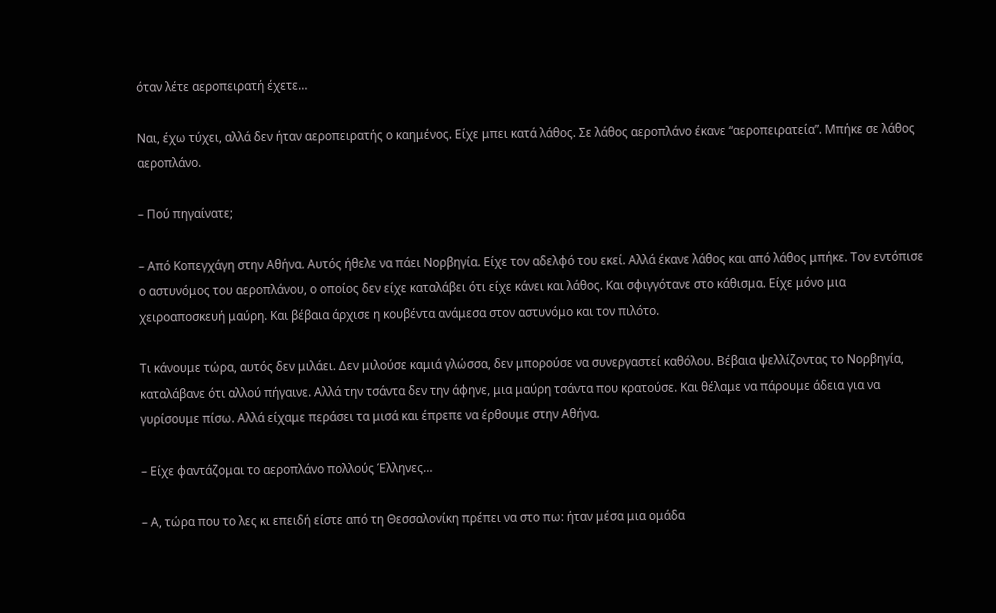όταν λέτε αεροπειρατή έχετε…

Ναι, έχω τύχει, αλλά δεν ήταν αεροπειρατής ο καημένος. Είχε μπει κατά λάθος. Σε λάθος αεροπλάνο έκανε “αεροπειρατεία”. Μπήκε σε λάθος αεροπλάνο.

– Πού πηγαίνατε;

– Από Κοπεγχάγη στην Αθήνα. Αυτός ήθελε να πάει Νορβηγία. Είχε τον αδελφό του εκεί. Αλλά έκανε λάθος και από λάθος μπήκε. Τον εντόπισε ο αστυνόμος του αεροπλάνου, ο οποίος δεν είχε καταλάβει ότι είχε κάνει και λάθος. Και σφιγγότανε στο κάθισμα. Είχε μόνο μια χειροαποσκευή μαύρη. Και βέβαια άρχισε η κουβέντα ανάμεσα στον αστυνόμο και τον πιλότο.

Τι κάνουμε τώρα, αυτός δεν μιλάει. Δεν μιλούσε καμιά γλώσσα, δεν μπορούσε να συνεργαστεί καθόλου. Βέβαια ψελλίζοντας το Νορβηγία, καταλάβανε ότι αλλού πήγαινε. Αλλά την τσάντα δεν την άφηνε, μια μαύρη τσάντα που κρατούσε. Και θέλαμε να πάρουμε άδεια για να γυρίσουμε πίσω. Αλλά είχαμε περάσει τα μισά και έπρεπε να έρθουμε στην Αθήνα.

– Είχε φαντάζομαι το αεροπλάνο πολλούς Έλληνες…

– Α, τώρα που το λες κι επειδή είστε από τη Θεσσαλονίκη πρέπει να στο πω: ήταν μέσα μια ομάδα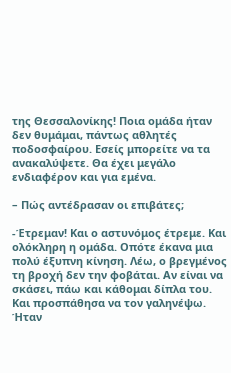της Θεσσαλονίκης! Ποια ομάδα ήταν δεν θυμάμαι, πάντως αθλητές ποδοσφαίρου. Εσείς μπορείτε να τα ανακαλύψετε. Θα έχει μεγάλο ενδιαφέρον και για εμένα.

– Πώς αντέδρασαν οι επιβάτες;

-Έτρεμαν! Και ο αστυνόμος έτρεμε. Και ολόκληρη η ομάδα. Οπότε έκανα μια πολύ έξυπνη κίνηση. Λέω, ο βρεγμένος τη βροχή δεν την φοβάται. Αν είναι να σκάσει, πάω και κάθομαι δίπλα του. Και προσπάθησα να τον γαληνέψω. Ήταν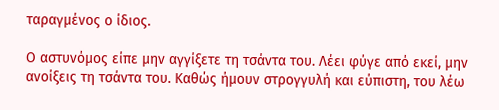ταραγμένος ο ίδιος.

Ο αστυνόμος είπε μην αγγίξετε τη τσάντα του. Λέει φύγε από εκεί, μην ανοίξεις τη τσάντα του. Καθώς ήμουν στρογγυλή και εύπιστη, του λέω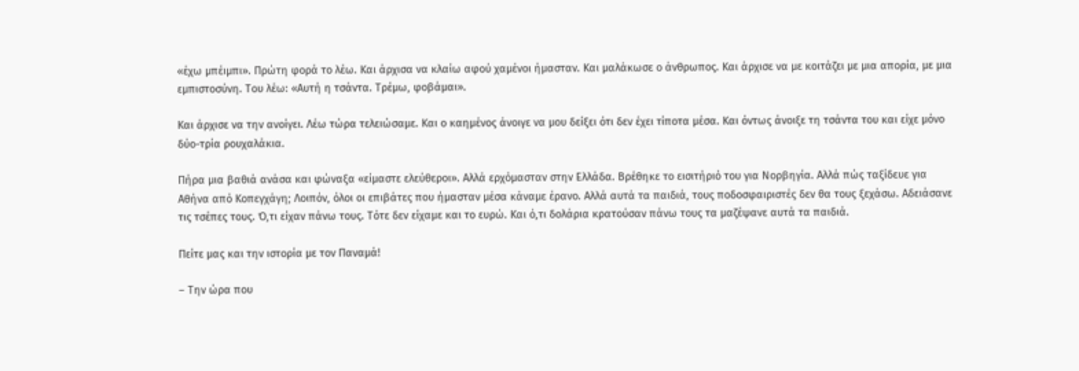«έχω μπέιμπι». Πρώτη φορά το λέω. Και άρχισα να κλαίω αφού χαμένοι ήμασταν. Και μαλάκωσε ο άνθρωπος. Και άρχισε να με κοιτάζει με μια απορία, με μια εμπιστοσύνη. Του λέω: «Αυτή η τσάντα. Τρέμω, φοβάμαι».

Και άρχισε να την ανοίγει. Λέω τώρα τελειώσαμε. Και ο καημένος άνοιγε να μου δείξει ότι δεν έχει τίποτα μέσα. Και όντως άνοιξε τη τσάντα του και είχε μόνο δύο-τρία ρουχαλάκια.

Πήρα μια βαθιά ανάσα και φώναξα «είμαστε ελεύθεροι». Αλλά ερχόμασταν στην Ελλάδα. Βρέθηκε το εισιτήριό του για Νορβηγία. Αλλά πώς ταξίδευε για Αθήνα από Κοπεγχάγη; Λοιπόν, όλοι οι επιβάτες που ήμασταν μέσα κάναμε έρανο. Αλλά αυτά τα παιδιά, τους ποδοσφαιριστές δεν θα τους ξεχάσω. Αδειάσανε τις τσέπες τους. Ό,τι είχαν πάνω τους. Τότε δεν είχαμε και το ευρώ. Και ό,τι δολάρια κρατούσαν πάνω τους τα μαζέψανε αυτά τα παιδιά.

Πείτε μας και την ιστορία με τον Παναμά!

– Την ώρα που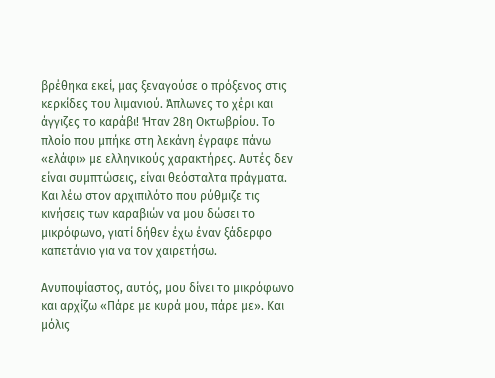βρέθηκα εκεί, μας ξεναγούσε ο πρόξενος στις κερκίδες του λιμανιού. Άπλωνες το χέρι και άγγιζες το καράβι! Ήταν 28η Οκτωβρίου. Το πλοίο που μπήκε στη λεκάνη έγραφε πάνω «ελάφι» με ελληνικούς χαρακτήρες. Αυτές δεν είναι συμπτώσεις, είναι θεόσταλτα πράγματα. Και λέω στον αρχιπιλότο που ρύθμιζε τις κινήσεις των καραβιών να μου δώσει το μικρόφωνο, γιατί δήθεν έχω έναν ξάδερφο καπετάνιο για να τον χαιρετήσω.

Ανυποψίαστος, αυτός, μου δίνει το μικρόφωνο και αρχίζω «Πάρε με κυρά μου, πάρε με». Και μόλις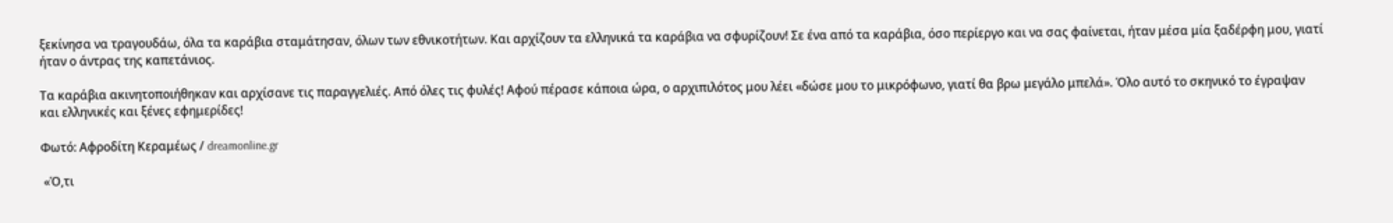ξεκίνησα να τραγουδάω, όλα τα καράβια σταμάτησαν, όλων των εθνικοτήτων. Και αρχίζουν τα ελληνικά τα καράβια να σφυρίζουν! Σε ένα από τα καράβια, όσο περίεργο και να σας φαίνεται, ήταν μέσα μία ξαδέρφη μου, γιατί ήταν ο άντρας της καπετάνιος.

Τα καράβια ακινητοποιήθηκαν και αρχίσανε τις παραγγελιές. Από όλες τις φυλές! Αφού πέρασε κάποια ώρα, ο αρχιπιλότος μου λέει «δώσε μου το μικρόφωνο, γιατί θα βρω μεγάλο μπελά». Όλο αυτό το σκηνικό το έγραψαν και ελληνικές και ξένες εφημερίδες!

Φωτό: Αφροδίτη Κεραμέως / dreamonline.gr

 «Ό,τι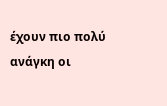έχουν πιο πολύ ανάγκη οι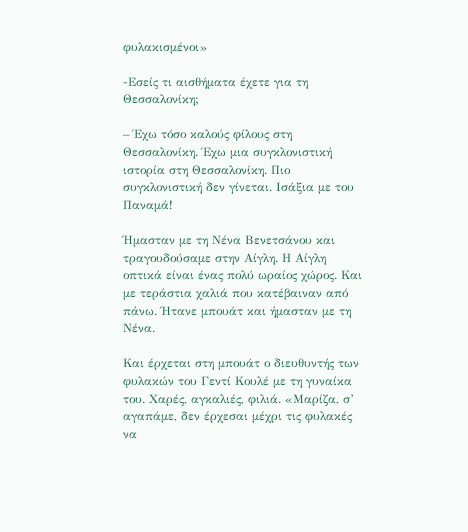φυλακισμένοι»

-Εσείς τι αισθήματα έχετε για τη Θεσσαλονίκη;

– Έχω τόσο καλούς φίλους στη Θεσσαλονίκη. Έχω μια συγκλονιστική ιστορία στη Θεσσαλονίκη. Πιο συγκλονιστική δεν γίνεται. Ισάξια με του Παναμά!

Ήμασταν με τη Νένα Βενετσάνου και τραγουδούσαμε στην Αίγλη. Η Αίγλη οπτικά είναι ένας πολύ ωραίος χώρος. Και με τεράστια χαλιά που κατέβαιναν από πάνω. Ήτανε μπουάτ και ήμασταν με τη Νένα.

Και έρχεται στη μπουάτ ο διευθυντής των φυλακών του Γεντί Κουλέ με τη γυναίκα του. Χαρές, αγκαλιές, φιλιά. «Μαρίζα, σ’ αγαπάμε, δεν έρχεσαι μέχρι τις φυλακές να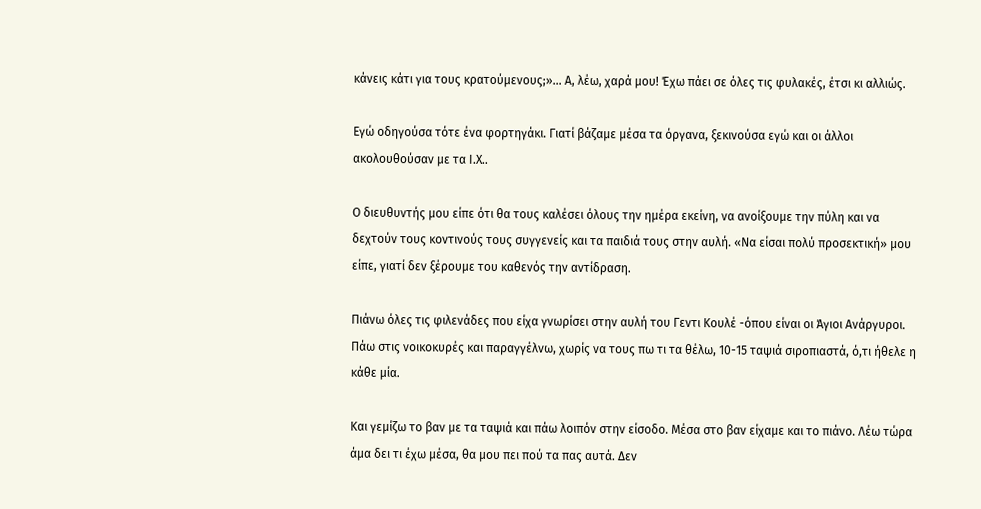κάνεις κάτι για τους κρατούμενους;»… Α, λέω, χαρά μου! Έχω πάει σε όλες τις φυλακές, έτσι κι αλλιώς.

Εγώ οδηγούσα τότε ένα φορτηγάκι. Γιατί βάζαμε μέσα τα όργανα, ξεκινούσα εγώ και οι άλλοι ακολουθούσαν με τα Ι.Χ..

Ο διευθυντής μου είπε ότι θα τους καλέσει όλους την ημέρα εκείνη, να ανοίξουμε την πύλη και να δεχτούν τους κοντινούς τους συγγενείς και τα παιδιά τους στην αυλή. «Να είσαι πολύ προσεκτική» μου είπε, γιατί δεν ξέρουμε του καθενός την αντίδραση.

Πιάνω όλες τις φιλενάδες που είχα γνωρίσει στην αυλή του Γεντι Κουλέ -όπου είναι οι Άγιοι Ανάργυροι. Πάω στις νοικοκυρές και παραγγέλνω, χωρίς να τους πω τι τα θέλω, 10-15 ταψιά σιροπιαστά, ό,τι ήθελε η κάθε μία.

Και γεμίζω το βαν με τα ταψιά και πάω λοιπόν στην είσοδο. Μέσα στο βαν είχαμε και το πιάνο. Λέω τώρα άμα δει τι έχω μέσα, θα μου πει πού τα πας αυτά. Δεν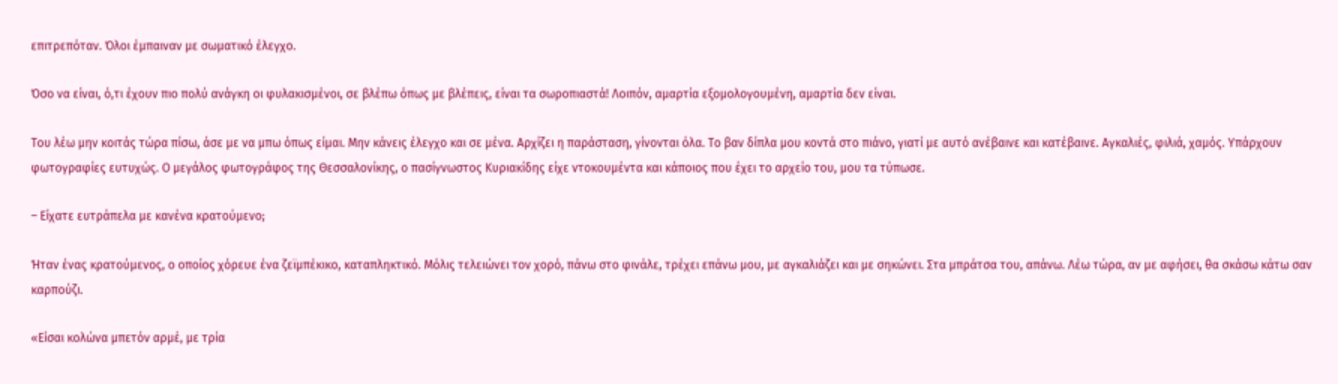επιτρεπόταν. Όλοι έμπαιναν με σωματικό έλεγχο.

Όσο να είναι, ό,τι έχουν πιο πολύ ανάγκη οι φυλακισμένοι, σε βλέπω όπως με βλέπεις, είναι τα σωροπιαστά! Λοιπόν, αμαρτία εξομολογουμένη, αμαρτία δεν είναι.

Του λέω μην κοιτάς τώρα πίσω, άσε με να μπω όπως είμαι. Μην κάνεις έλεγχο και σε μένα. Αρχίζει η παράσταση, γίνονται όλα. Το βαν δίπλα μου κοντά στο πιάνο, γιατί με αυτό ανέβαινε και κατέβαινε. Αγκαλιές, φιλιά, χαμός. Υπάρχουν φωτογραφίες ευτυχώς. Ο μεγάλος φωτογράφος της Θεσσαλονίκης, ο πασίγνωστος Κυριακίδης είχε ντοκουμέντα και κάποιος που έχει το αρχείο του, μου τα τύπωσε.

– Είχατε ευτράπελα με κανένα κρατούμενο;

Ήταν ένας κρατούμενος, ο οποίος χόρευε ένα ζεϊμπέκικο, καταπληκτικό. Μόλις τελειώνει τον χορό, πάνω στο φινάλε, τρέχει επάνω μου, με αγκαλιάζει και με σηκώνει. Στα μπράτσα του, απάνω. Λέω τώρα, αν με αφήσει, θα σκάσω κάτω σαν καρπούζι.

«Είσαι κολώνα μπετόν αρμέ, με τρία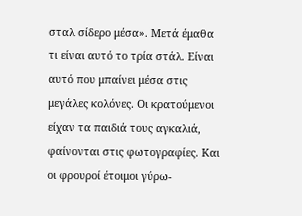σταλ σίδερο μέσα». Μετά έμαθα τι είναι αυτό το τρία στάλ. Είναι αυτό που μπαίνει μέσα στις μεγάλες κολόνες. Οι κρατούμενοι είχαν τα παιδιά τους αγκαλιά, φαίνονται στις φωτογραφίες. Και οι φρουροί έτοιμοι γύρω-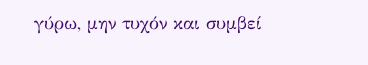γύρω, μην τυχόν και συμβεί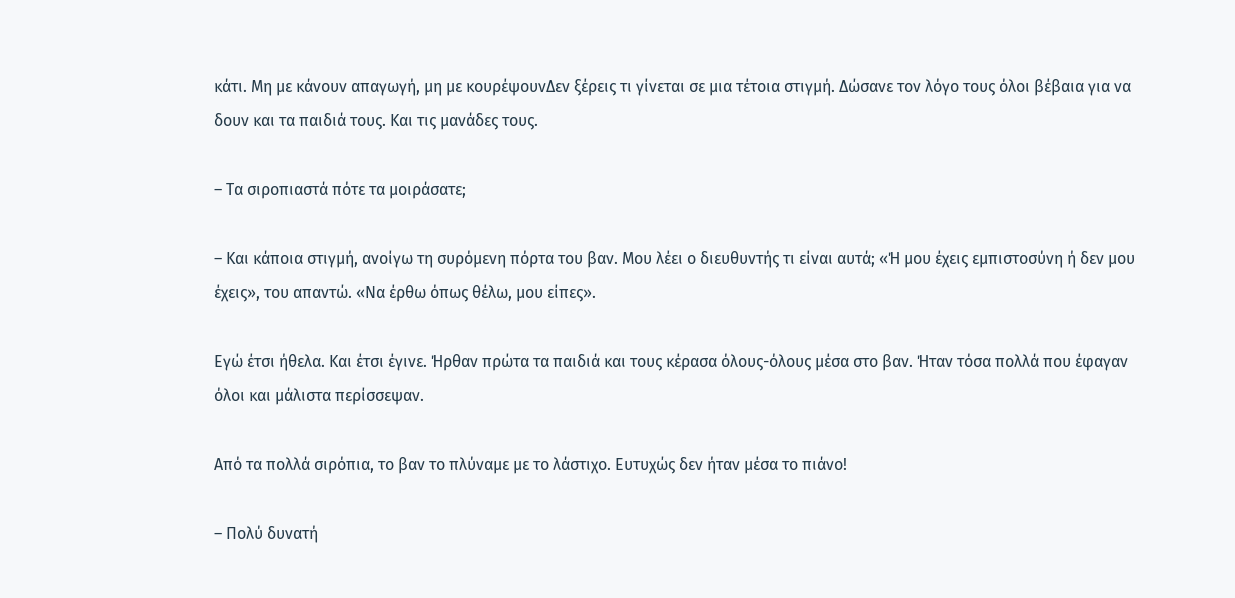κάτι. Μη με κάνουν απαγωγή, μη με κουρέψουνΔεν ξέρεις τι γίνεται σε μια τέτοια στιγμή. Δώσανε τον λόγο τους όλοι βέβαια για να δουν και τα παιδιά τους. Και τις μανάδες τους.

– Τα σιροπιαστά πότε τα μοιράσατε;

– Και κάποια στιγμή, ανοίγω τη συρόμενη πόρτα του βαν. Μου λέει ο διευθυντής τι είναι αυτά; «Ή μου έχεις εμπιστοσύνη ή δεν μου έχεις», του απαντώ. «Να έρθω όπως θέλω, μου είπες».

Εγώ έτσι ήθελα. Και έτσι έγινε. Ήρθαν πρώτα τα παιδιά και τους κέρασα όλους-όλους μέσα στο βαν. Ήταν τόσα πολλά που έφαγαν όλοι και μάλιστα περίσσεψαν.

Από τα πολλά σιρόπια, το βαν το πλύναμε με το λάστιχο. Ευτυχώς δεν ήταν μέσα το πιάνο!

– Πολύ δυνατή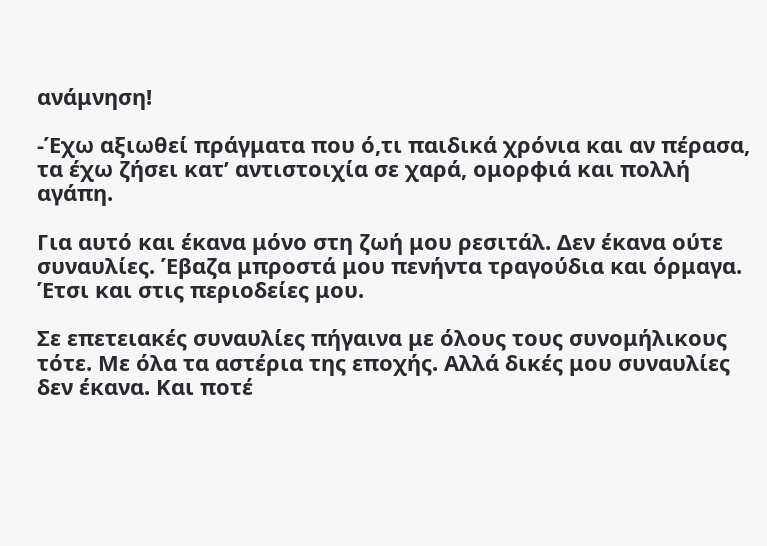ανάμνηση!

-Έχω αξιωθεί πράγματα που ό,τι παιδικά χρόνια και αν πέρασα, τα έχω ζήσει κατ’ αντιστοιχία σε χαρά, ομορφιά και πολλή αγάπη.

Για αυτό και έκανα μόνο στη ζωή μου ρεσιτάλ. Δεν έκανα ούτε συναυλίες. Έβαζα μπροστά μου πενήντα τραγούδια και όρμαγα. Έτσι και στις περιοδείες μου.

Σε επετειακές συναυλίες πήγαινα με όλους τους συνομήλικους τότε. Με όλα τα αστέρια της εποχής. Αλλά δικές μου συναυλίες δεν έκανα. Και ποτέ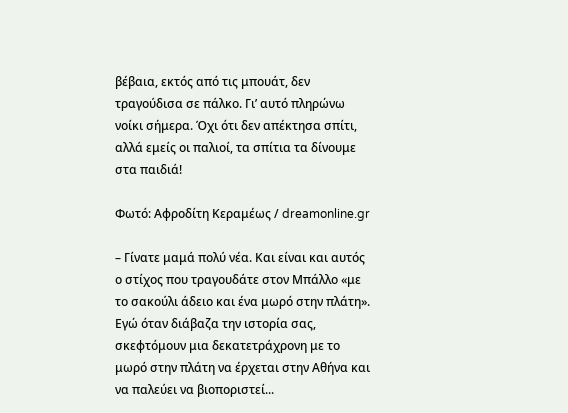βέβαια, εκτός από τις μπουάτ, δεν τραγούδισα σε πάλκο. Γι’ αυτό πληρώνω νοίκι σήμερα. Όχι ότι δεν απέκτησα σπίτι, αλλά εμείς οι παλιοί, τα σπίτια τα δίνουμε στα παιδιά!

Φωτό: Αφροδίτη Κεραμέως / dreamonline.gr

– Γίνατε μαμά πολύ νέα. Και είναι και αυτός ο στίχος που τραγουδάτε στον Μπάλλο «με το σακούλι άδειο και ένα μωρό στην πλάτη». Εγώ όταν διάβαζα την ιστορία σας, σκεφτόμουν μια δεκατετράχρονη με το μωρό στην πλάτη να έρχεται στην Αθήνα και να παλεύει να βιοποριστεί...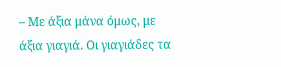– Με άξια μάνα όμως, με άξια γιαγιά. Οι γιαγιάδες τα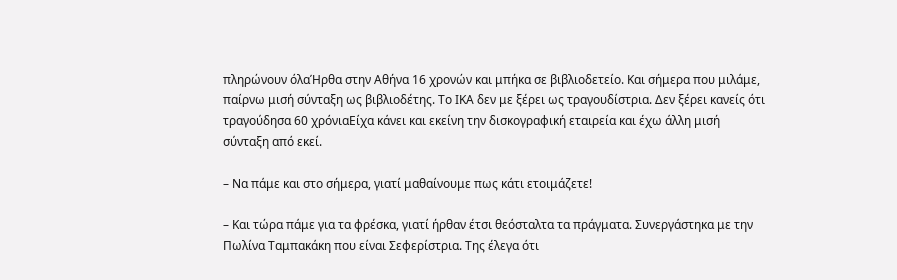πληρώνουν όλαΉρθα στην Αθήνα 16 χρονών και μπήκα σε βιβλιοδετείο. Και σήμερα που μιλάμε, παίρνω μισή σύνταξη ως βιβλιοδέτης. Το ΙΚΑ δεν με ξέρει ως τραγουδίστρια. Δεν ξέρει κανείς ότι τραγούδησα 60 χρόνιαΕίχα κάνει και εκείνη την δισκογραφική εταιρεία και έχω άλλη μισή σύνταξη από εκεί.

– Να πάμε και στο σήμερα, γιατί μαθαίνουμε πως κάτι ετοιμάζετε!

– Και τώρα πάμε για τα φρέσκα, γιατί ήρθαν έτσι θεόσταλτα τα πράγματα. Συνεργάστηκα με την Πωλίνα Ταμπακάκη που είναι Σεφερίστρια. Της έλεγα ότι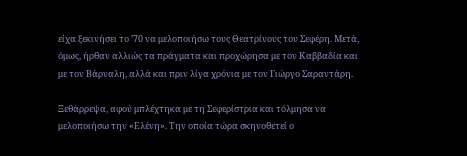είχα ξεκινήσει το ’70 να μελοποιήσω τους Θεατρίνους του Σεφέρη. Μετά, όμως, ήρθαν αλλιώς τα πράγματα και προχώρησα με τον Καββαδία και με τον Βάρναλη, αλλά και πριν λίγα χρόνια με τον Γιώργο Σαραντάρη.

Ξεθάρρεψα, αφού μπλέχτηκα με τη Σεφερίστρια και τόλμησα να μελοποιήσω την «Ελένη». Την οποία τώρα σκηνοθετεί ο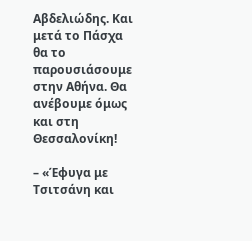Αβδελιώδης. Και μετά το Πάσχα θα το παρουσιάσουμε στην Αθήνα. Θα ανέβουμε όμως και στη Θεσσαλονίκη!

– «Έφυγα με Τσιτσάνη και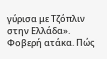γύρισα με Τζόπλιν στην Ελλάδα». Φοβερή ατάκα. Πώς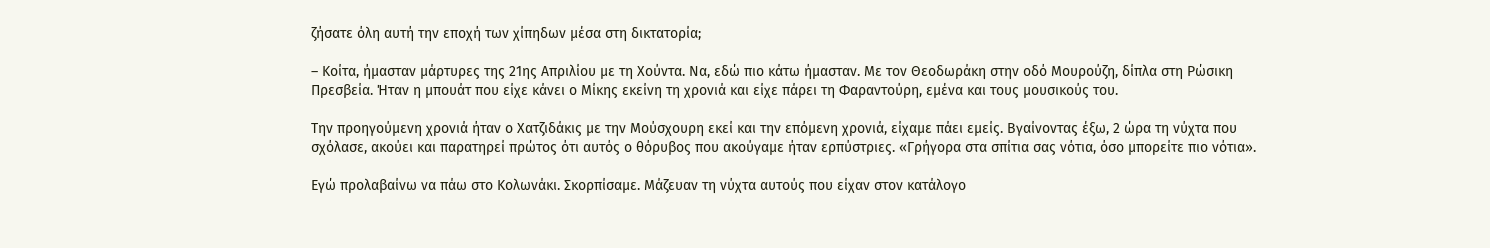ζήσατε όλη αυτή την εποχή των χίπηδων μέσα στη δικτατορία;

– Κοίτα, ήμασταν μάρτυρες της 21ης Απριλίου με τη Χούντα. Να, εδώ πιο κάτω ήμασταν. Με τον Θεοδωράκη στην οδό Μουρούζη, δίπλα στη Ρώσικη Πρεσβεία. Ήταν η μπουάτ που είχε κάνει ο Μίκης εκείνη τη χρονιά και είχε πάρει τη Φαραντούρη, εμένα και τους μουσικούς του.

Την προηγούμενη χρονιά ήταν ο Χατζιδάκις με την Μούσχουρη εκεί και την επόμενη χρονιά, είχαμε πάει εμείς. Βγαίνοντας έξω, 2 ώρα τη νύχτα που σχόλασε, ακούει και παρατηρεί πρώτος ότι αυτός ο θόρυβος που ακούγαμε ήταν ερπύστριες. «Γρήγορα στα σπίτια σας νότια, όσο μπορείτε πιο νότια».

Εγώ προλαβαίνω να πάω στο Κολωνάκι. Σκορπίσαμε. Μάζευαν τη νύχτα αυτούς που είχαν στον κατάλογο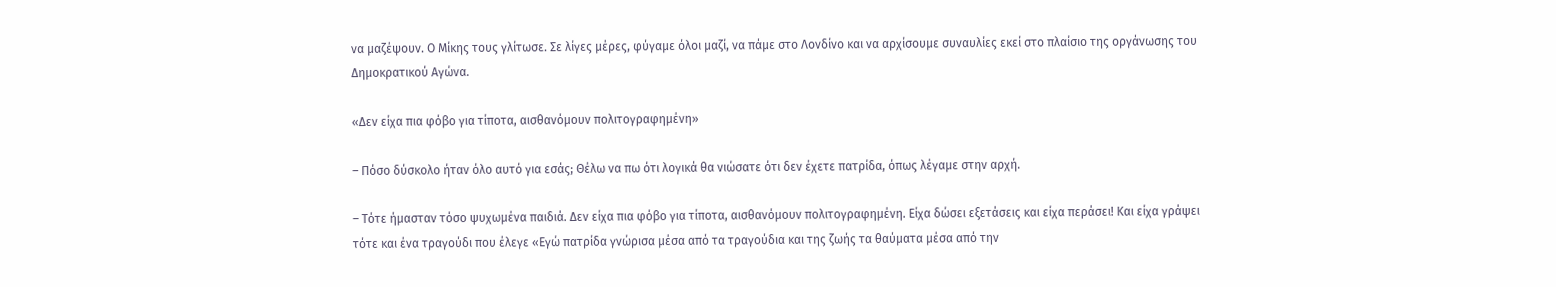να μαζέψουν. Ο Μίκης τους γλίτωσε. Σε λίγες μέρες, φύγαμε όλοι μαζί, να πάμε στο Λονδίνο και να αρχίσουμε συναυλίες εκεί στο πλαίσιο της οργάνωσης του Δημοκρατικού Αγώνα.

«Δεν είχα πια φόβο για τίποτα, αισθανόμουν πολιτογραφημένη»

– Πόσο δύσκολο ήταν όλο αυτό για εσάς; Θέλω να πω ότι λογικά θα νιώσατε ότι δεν έχετε πατρίδα, όπως λέγαμε στην αρχή.

– Τότε ήμασταν τόσο ψυχωμένα παιδιά. Δεν είχα πια φόβο για τίποτα, αισθανόμουν πολιτογραφημένη. Είχα δώσει εξετάσεις και είχα περάσει! Και είχα γράψει τότε και ένα τραγούδι που έλεγε «Εγώ πατρίδα γνώρισα μέσα από τα τραγούδια και της ζωής τα θαύματα μέσα από την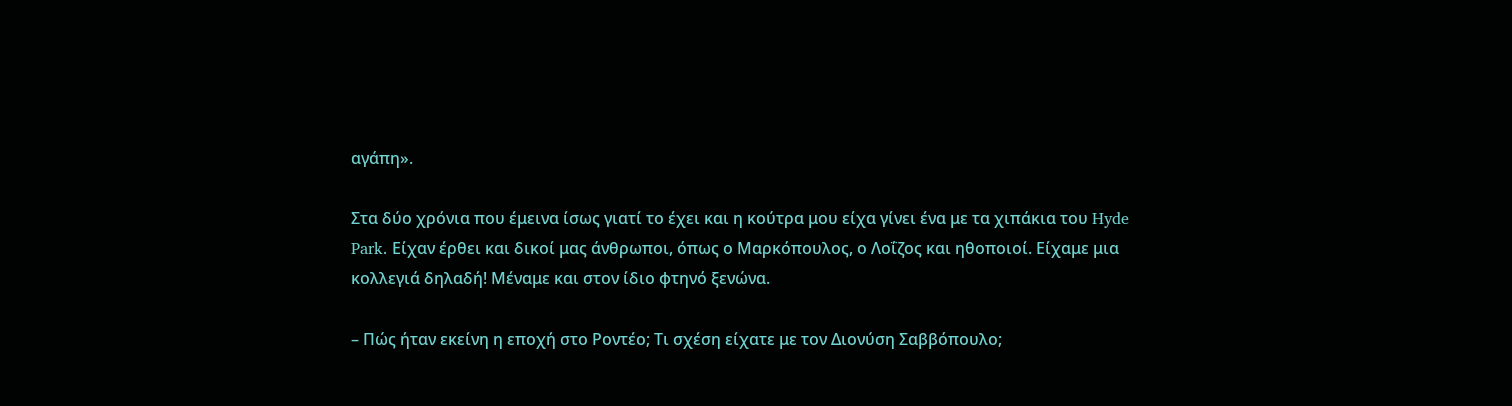αγάπη».

Στα δύο χρόνια που έμεινα ίσως γιατί το έχει και η κούτρα μου είχα γίνει ένα με τα χιπάκια του Hyde Park. Είχαν έρθει και δικοί μας άνθρωποι, όπως ο Μαρκόπουλος, ο Λοΐζος και ηθοποιοί. Είχαμε μια κολλεγιά δηλαδή! Μέναμε και στον ίδιο φτηνό ξενώνα.

– Πώς ήταν εκείνη η εποχή στο Ροντέο; Τι σχέση είχατε με τον Διονύση Σαββόπουλο;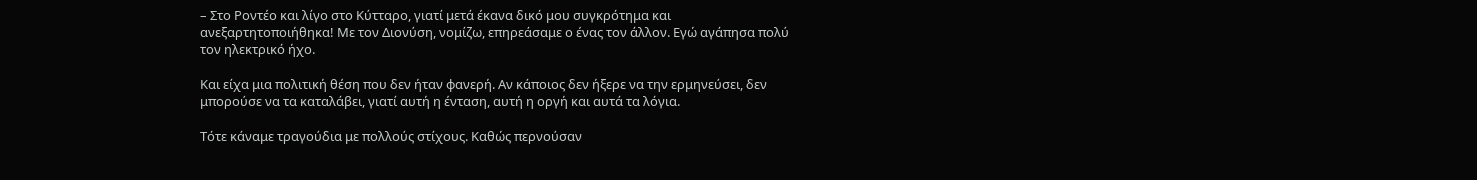– Στο Ροντέο και λίγο στο Κύτταρο, γιατί μετά έκανα δικό μου συγκρότημα και ανεξαρτητοποιήθηκα! Με τον Διονύση, νομίζω, επηρεάσαμε ο ένας τον άλλον. Εγώ αγάπησα πολύ τον ηλεκτρικό ήχο.

Και είχα μια πολιτική θέση που δεν ήταν φανερή. Αν κάποιος δεν ήξερε να την ερμηνεύσει, δεν μπορούσε να τα καταλάβει, γιατί αυτή η ένταση, αυτή η οργή και αυτά τα λόγια.

Τότε κάναμε τραγούδια με πολλούς στίχους. Καθώς περνούσαν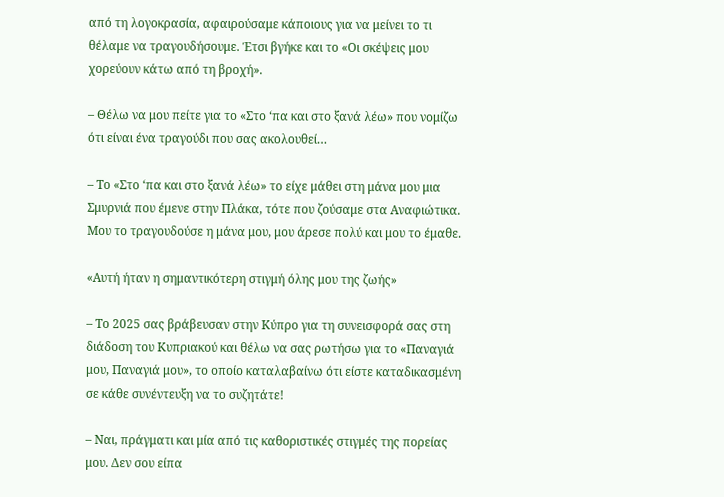από τη λογοκρασία, αφαιρούσαμε κάποιους για να μείνει το τι θέλαμε να τραγουδήσουμε. Έτσι βγήκε και το «Οι σκέψεις μου χορεύουν κάτω από τη βροχή».

– Θέλω να μου πείτε για το «Στο ‘πα και στο ξανά λέω» που νομίζω ότι είναι ένα τραγούδι που σας ακολουθεί…

– Το «Στο ‘πα και στο ξανά λέω» το είχε μάθει στη μάνα μου μια Σμυρνιά που έμενε στην Πλάκα, τότε που ζούσαμε στα Αναφιώτικα. Μου το τραγουδούσε η μάνα μου, μου άρεσε πολύ και μου το έμαθε.

«Αυτή ήταν η σημαντικότερη στιγμή όλης μου της ζωής»

– Το 2025 σας βράβευσαν στην Κύπρο για τη συνεισφορά σας στη διάδοση του Κυπριακού και θέλω να σας ρωτήσω για το «Παναγιά μου, Παναγιά μου», το οποίο καταλαβαίνω ότι είστε καταδικασμένη σε κάθε συνέντευξη να το συζητάτε!

– Ναι, πράγματι και μία από τις καθοριστικές στιγμές της πορείας μου. Δεν σου είπα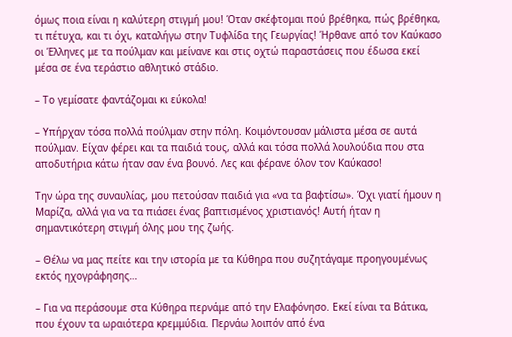όμως ποια είναι η καλύτερη στιγμή μου! Όταν σκέφτομαι πού βρέθηκα, πώς βρέθηκα, τι πέτυχα, και τι όχι, καταλήγω στην Τυφλίδα της Γεωργίας! Ήρθανε από τον Καύκασο οι Έλληνες με τα πούλμαν και μείνανε και στις οχτώ παραστάσεις που έδωσα εκεί μέσα σε ένα τεράστιο αθλητικό στάδιο.

– Το γεμίσατε φαντάζομαι κι εύκολα!

– Υπήρχαν τόσα πολλά πούλμαν στην πόλη. Κοιμόντουσαν μάλιστα μέσα σε αυτά πούλμαν. Είχαν φέρει και τα παιδιά τους, αλλά και τόσα πολλά λουλούδια που στα αποδυτήρια κάτω ήταν σαν ένα βουνό. Λες και φέρανε όλον τον Καύκασο!

Την ώρα της συναυλίας, μου πετούσαν παιδιά για «να τα βαφτίσω». Όχι γιατί ήμουν η Μαρίζα, αλλά για να τα πιάσει ένας βαπτισμένος χριστιανός! Αυτή ήταν η σημαντικότερη στιγμή όλης μου της ζωής.

– Θέλω να μας πείτε και την ιστορία με τα Κύθηρα που συζητάγαμε προηγουμένως εκτός ηχογράφησης…

– Για να περάσουμε στα Κύθηρα περνάμε από την Ελαφόνησο. Εκεί είναι τα Βάτικα, που έχουν τα ωραιότερα κρεμμύδια. Περνάω λοιπόν από ένα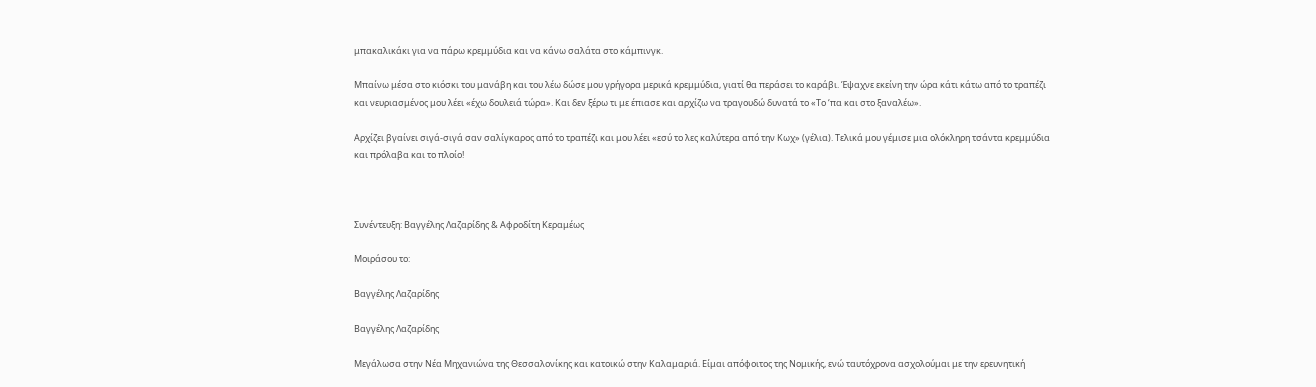μπακαλικάκι για να πάρω κρεμμύδια και να κάνω σαλάτα στο κάμπινγκ.

Μπαίνω μέσα στο κιόσκι του μανάβη και του λέω δώσε μου γρήγορα μερικά κρεμμύδια, γιατί θα περάσει το καράβι. Έψαχνε εκείνη την ώρα κάτι κάτω από το τραπέζι και νευριασμένος μου λέει «έχω δουλειά τώρα». Και δεν ξέρω τι με έπιασε και αρχίζω να τραγουδώ δυνατά το «Το ‘πα και στο ξαναλέω».

Αρχίζει βγαίνει σιγά-σιγά σαν σαλίγκαρος από το τραπέζι και μου λέει «εσύ το λες καλύτερα από την Κωχ» (γέλια). Τελικά μου γέμισε μια ολόκληρη τσάντα κρεμμύδια και πρόλαβα και το πλοίο!



Συνέντευξη: Βαγγέλης Λαζαρίδης & Αφροδίτη Κεραμέως

Μοιράσου το:

Βαγγέλης Λαζαρίδης

Βαγγέλης Λαζαρίδης

Μεγάλωσα στην Νέα Μηχανιώνα της Θεσσαλονίκης και κατοικώ στην Καλαμαριά. Είμαι απόφοιτος της Νομικής, ενώ ταυτόχρονα ασχολούμαι με την ερευνητική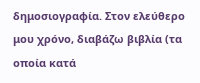δημοσιογραφία. Στον ελεύθερο μου χρόνο, διαβάζω βιβλία (τα οποία κατά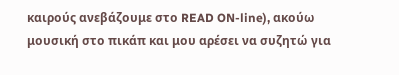καιρούς ανεβάζουμε στο READ ON-line), ακούω μουσική στο πικάπ και μου αρέσει να συζητώ για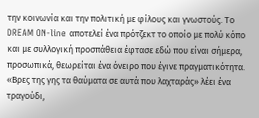την κοινωνία και την πολιτική με φίλους και γνωστούς. Το DREAM ON-line αποτελεί ένα πρότζεκτ το οποίο με πολύ κόπο και με συλλογική προσπάθεια έφτασε εδώ που είναι σήμερα, προσωπικά, θεωρείται ένα όνειρο που έγινε πραγματικότητα. «Βρες της γης τα θαύματα σε αυτά που λαχταράς» λέει ένα τραγούδι,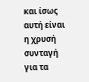και ίσως αυτή είναι η χρυσή συνταγή για τα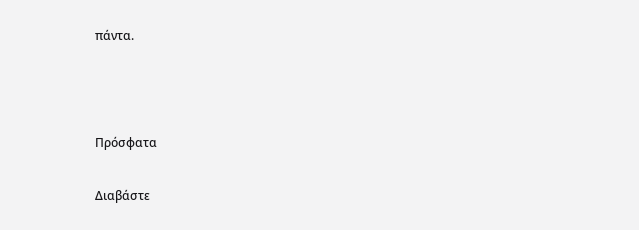πάντα.



Πρόσφατα

Διαβάστε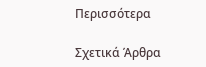Περισσότερα

Σχετικά Άρθρα